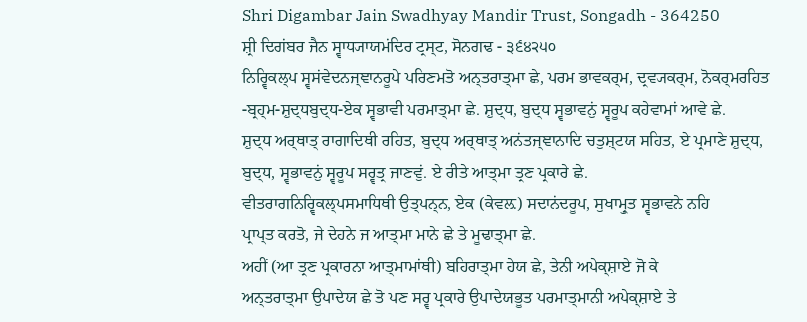Shri Digambar Jain Swadhyay Mandir Trust, Songadh - 364250
ਸ਼੍ਰੀ ਦਿਗਂਬਰ ਜੈਨ ਸ੍ਵਾਧ੍ਯਾਯਮਂਦਿਰ ਟ੍ਰਸ੍ਟ, ਸੋਨਗਢ - ੩੬੪੨੫੦
ਨਿਰ੍ਵਿਕਲ੍ਪ ਸ੍ਵਸਂਵੇਦਨਜ੍ਞਾਨਰੂਪੇ ਪਰਿਣਮਤੋ ਅਨ੍ਤਰਾਤ੍ਮਾ ਛੇ, ਪਰਮ ਭਾਵਕਰ੍ਮ, ਦ੍ਰਵ੍ਯਕਰ੍ਮ, ਨੋਕਰ੍ਮਰਹਿਤ
-ਬ੍ਰਹ੍ਮ-ਸ਼ੁਦ੍ਧਬੁਦ੍ਧ-ਏਕ ਸ੍ਵਭਾਵੀ ਪਰਮਾਤ੍ਮਾ ਛੇ. ਸ਼ੁਦ੍ਧ, ਬੁਦ੍ਧ ਸ੍ਵਭਾਵਨੁਂ ਸ੍ਵਰੂਪ ਕਹੇਵਾਮਾਂ ਆਵੇ ਛੇ.
ਸ਼ੁਦ੍ਧ ਅਰ੍ਥਾਤ੍ ਰਾਗਾਦਿਥੀ ਰਹਿਤ, ਬੁਦ੍ਧ ਅਰ੍ਥਾਤ੍ ਅਨਂਤਜ੍ਞਾਨਾਦਿ ਚਤੁਸ਼੍ਟਯ ਸਹਿਤ, ਏ ਪ੍ਰਮਾਣੇ ਸ਼ੁਦ੍ਧ,
ਬੁਦ੍ਧ, ਸ੍ਵਭਾਵਨੁਂ ਸ੍ਵਰੂਪ ਸਰ੍ਵਤ੍ਰ ਜਾਣਵੁਂ. ਏ ਰੀਤੇ ਆਤ੍ਮਾ ਤ੍ਰਣ ਪ੍ਰਕਾਰੇ ਛੇ.
ਵੀਤਰਾਗਨਿਰ੍ਵਿਕਲ੍ਪਸਮਾਧਿਥੀ ਉਤ੍ਪਨ੍ਨ, ਏਕ (ਕੇਵਲ਼) ਸਦਾਨਂਦਰੂਪ, ਸੁਖਾਮ੍ਰੁਤ ਸ੍ਵਭਾਵਨੇ ਨਹਿ
ਪ੍ਰਾਪ੍ਤ ਕਰਤੋ, ਜੇ ਦੇਹਨੇ ਜ ਆਤ੍ਮਾ ਮਾਨੇ ਛੇ ਤੇ ਮੂਢਾਤ੍ਮਾ ਛੇ.
ਅਹੀਂ (ਆ ਤ੍ਰਣ ਪ੍ਰਕਾਰਨਾ ਆਤ੍ਮਾਮਾਂਥੀ) ਬਹਿਰਾਤ੍ਮਾ ਹੇਯ ਛੇ, ਤੇਨੀ ਅਪੇਕ੍ਸ਼ਾਏ ਜੋ ਕੇ
ਅਨ੍ਤਰਾਤ੍ਮਾ ਉਪਾਦੇਯ ਛੇ ਤੋ ਪਣ ਸਰ੍ਵ ਪ੍ਰਕਾਰੇ ਉਪਾਦੇਯਭੂਤ ਪਰਮਾਤ੍ਮਾਨੀ ਅਪੇਕ੍ਸ਼ਾਏ ਤੇ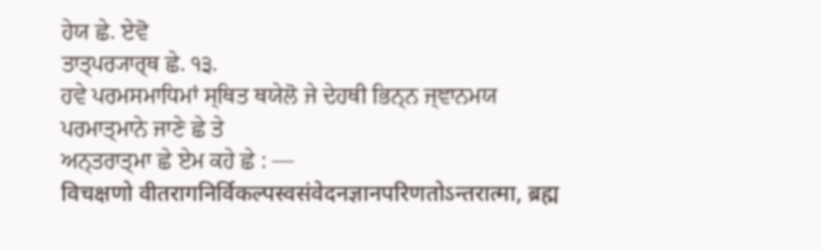ਹੇਯ ਛੇ. ਏਵੋ
ਤਾਤ੍ਪਰ੍ਯਾਰ੍ਥ ਛੇ. ੧੩.
ਹਵੇ ਪਰਮਸਮਾਧਿਮਾਂ ਸ੍ਥਿਤ ਥਯੇਲੋ ਜੇ ਦੇਹਥੀ ਭਿਨ੍ਨ ਜ੍ਞਾਨਮਯ ਪਰਮਾਤ੍ਮਾਨੇ ਜਾਣੇ ਛੇ ਤੇ
ਅਨ੍ਤਰਾਤ੍ਮਾ ਛੇ ਏਮ ਕਹੇ ਛੇ : —
विचक्षणो वीतरागनिर्विकल्पस्वसंवेदनज्ञानपरिणतोऽन्तरात्मा, ब्रह्म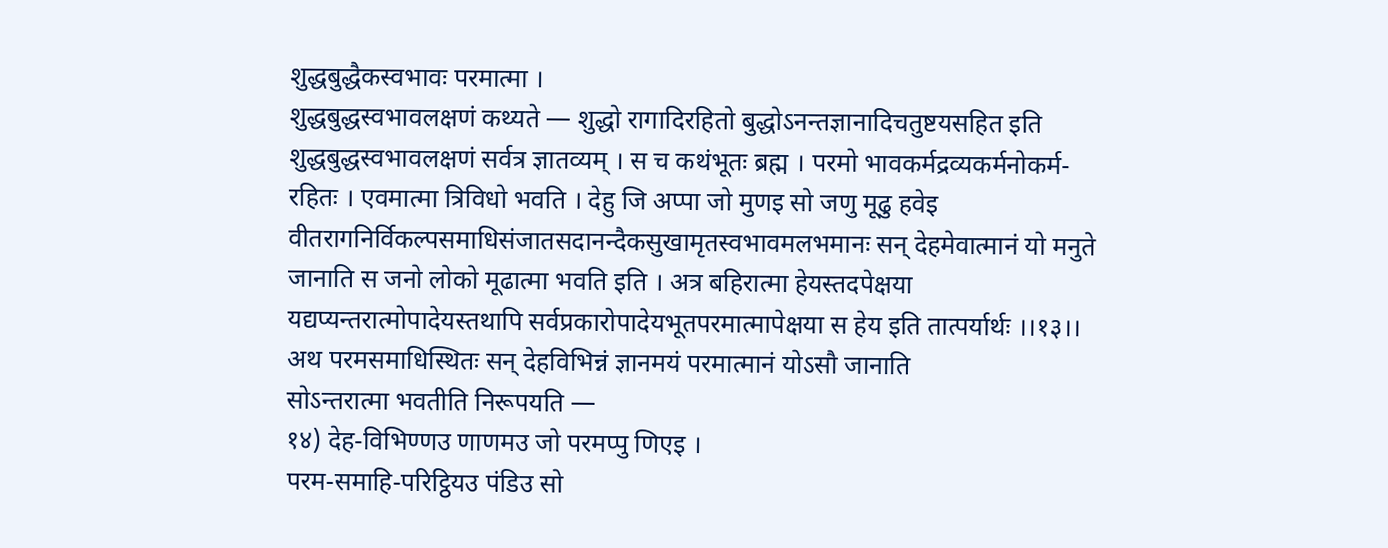शुद्धबुद्धैकस्वभावः परमात्मा ।
शुद्धबुद्धस्वभावलक्षणं कथ्यते — शुद्धो रागादिरहितो बुद्धोऽनन्तज्ञानादिचतुष्टयसहित इति
शुद्धबुद्धस्वभावलक्षणं सर्वत्र ज्ञातव्यम् । स च कथंभूतः ब्रह्म । परमो भावकर्मद्रव्यकर्मनोकर्म-
रहितः । एवमात्मा त्रिविधो भवति । देहु जि अप्पा जो मुणइ सो जणु मूढु हवेइ
वीतरागनिर्विकल्पसमाधिसंजातसदानन्दैकसुखामृतस्वभावमलभमानः सन् देहमेवात्मानं यो मनुते
जानाति स जनो लोको मूढात्मा भवति इति । अत्र बहिरात्मा हेयस्तदपेक्षया
यद्यप्यन्तरात्मोपादेयस्तथापि सर्वप्रकारोपादेयभूतपरमात्मापेक्षया स हेय इति तात्पर्यार्थः ।।१३।।
अथ परमसमाधिस्थितः सन् देहविभिन्नं ज्ञानमयं परमात्मानं योऽसौ जानाति
सोऽन्तरात्मा भवतीति निरूपयति —
१४) देह-विभिण्णउ णाणमउ जो परमप्पु णिएइ ।
परम-समाहि-परिट्ठियउ पंडिउ सो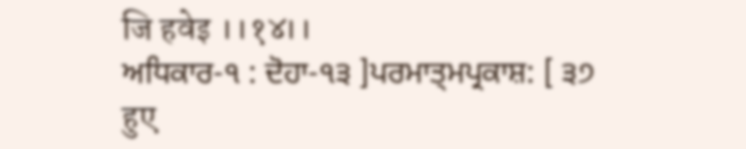जि हवेइ ।।१४।।
ਅਧਿਕਾਰ-੧ : ਦੋਹਾ-੧੩ ]ਪਰਮਾਤ੍ਮਪ੍ਰਕਾਸ਼: [ ੩੭
हुए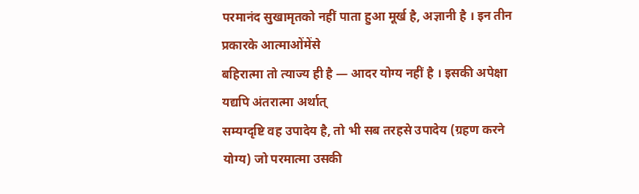परमानंद सुखामृतको नहीं पाता हुआ मूर्ख है, अज्ञानी है । इन तीन प्रकारके आत्माओंमेंसे
बहिरात्मा तो त्याज्य ही है — आदर योग्य नहीं है । इसकी अपेक्षा यद्यपि अंतरात्मा अर्थात्
सम्यग्दृष्टि वह उपादेय है, तो भी सब तरहसे उपादेय (ग्रहण करने योग्य) जो परमात्मा उसकी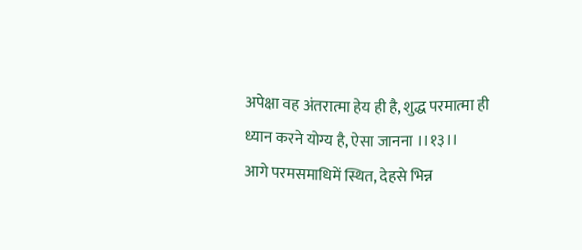अपेक्षा वह अंतरात्मा हेय ही है, शुद्ध परमात्मा ही ध्यान करने योग्य है, ऐसा जानना ।।१३।।
आगे परमसमाधिमें स्थित, देहसे भिन्न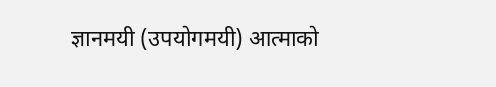ज्ञानमयी (उपयोगमयी) आत्माको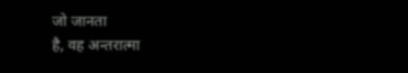जो जानता
है, वह अन्तरात्मा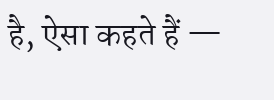है, ऐसा कहते हैं —